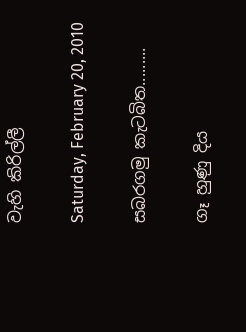වැහි කිරිල්ලී

Saturday, February 20, 2010

සබරගමු කැටබිත.........

ගෑ හුණු දිය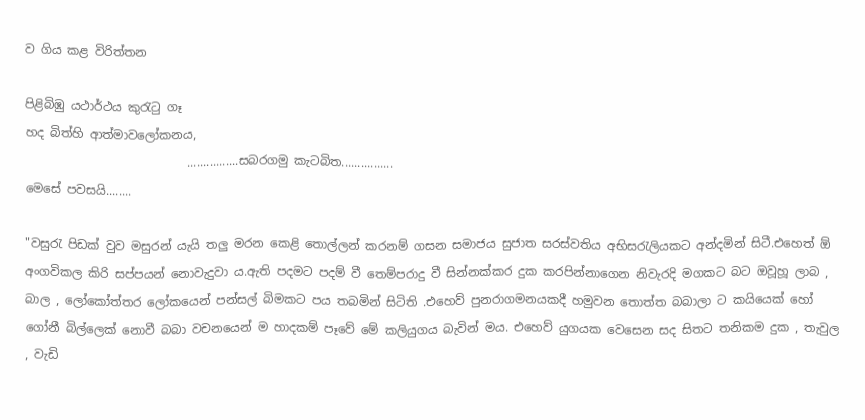ව ගිය කළ විරිත්තන

පිළිබිඹු යථාර්ථය කුරැටු ගෑ
හද බිත්හි ආත්මාවලෝකනය,
                           ................සබරගමු කැටබිත................
මෙසේ පවසයි........

"වසුරැ පිඩක් වුව මසුරන් යැයි තලු මරන කෙළි තොල්ලන් කරනම් ගසන සමාජය සුජාත සරස්වතිය අභිසරැලියකට අන්දමින් සිටී.එහෙත් ඕ අංගවිකල කිරි සප්පයන් නොවැදුවා ය.ඇති පදමට පදම් වී තෙම්පරාදු වී සින්නක්කර දුක කරපින්නාගෙන නිවැරදි මගකට බට ඔවූහූ ලාබ , බාල , ලෝකෝත්තර ලෝකයෙන් පන්සල් බිමකට පය තබමින් සිටිති .එහෙව් පුනරාගමනයකදී හමුවන තොත්ත බබාලා ට කයියෙක් හෝ ගෝනී බිල්ලෙක් නොවී බබා වචනයෙන් ම හාදකම් පෑවේ මේ කලියුගය බැවින් මය. එහෙව් යුගයක වෙසෙන සද සිතට තනිකම දුක , තැවුල , වැඩි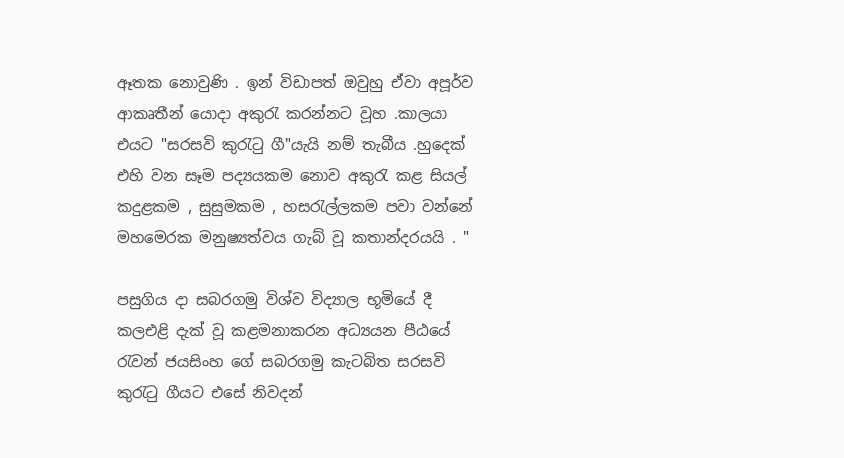ඈතක නොවුණි . ඉන් විඩාපත් ඔවුහු ඒවා අපූර්ව ආකෘතීන් යොදා අකුරැ කරන්නට වූහ .කාලයා එයට "සරසවි කුරැටු ගී"යැයි නම් තැබීය .හුදෙක් එහි වන සෑම පද්‍යයකම නොව අකුරැ කළ සියල් කදුළකම , සුසුමකම , හසරැල්ලකම පවා වන්නේ මහමෙරක මනුෂ්‍යත්වය ගැබ් වූ කතාන්දරයයි . "

පසුගිය දා සබරගමු විශ්ව විද්‍යාල භූමියේ දී කලඑළි දැක් වූ කළමනාකරන අධ්‍යයන පීඨයේ රැවන් ජයසිංහ ගේ සබරගමු කැටබිත සරසවි කුරැටු ගීයට එසේ නිවදන්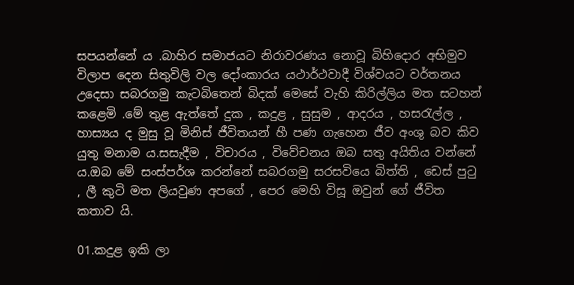සපයන්නේ ය .බාහිර සමාජයට නිරාවරණය නොවූ බිහිදොර අභිමුව විලාප දෙන සිතුවිලි වල දෝංකාරය යථාර්ථවාදී විශ්වයට වර්තනය උදෙසා සබරගමු කැටබිතෙන් බිදක් මෙසේ වැහි කිරිල්ලිය මත සටහන් කළෙමි .මේ තුළ ඇත්තේ දුක , කදුළ , සුසුම , ආදරය , හසරැල්ල , හාස්‍යය ද මුසු වූ මිනිස් ජීවිතයන් හී පණ ගැහෙන ජීව අංශු බව කිව යුතු මනාම ය.සසැදීම , විචාරය , විවේචනය ඔබ සතු අයිතිය වන්නේ ය.ඔබ මේ සංස්පර්ශ කරන්නේ සබරගමු සරසවියෙ බිත්ති , ඩෙස් පුටු , ලී කුටි මත ලියවුණ අපගේ , පෙර මෙහි විසූ ඔවුන් ගේ ජීවිත කතාව යි.

01.කදුළ ඉකි ලා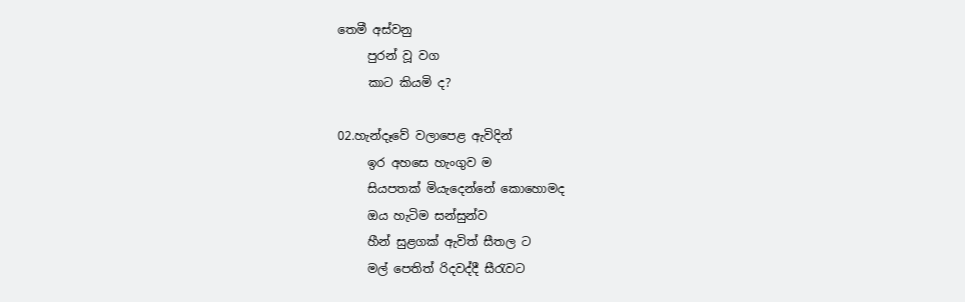තෙමී අස්වනු
     පුරන් වූ වග
     කාට කියමි ද?

02.හැන්දෑවේ වලාපෙළ ඇවිදින්
     ඉර අහසෙ හැංගුව ම
     සියපතක් මියැදෙන්නේ කොහොමද
     ඔය හැටිම සන්සුන්ව
     හීන් සුළගක් ඇවිත් සීතල ට
     මල් පෙතිත් රිදවද්දී සීරැවට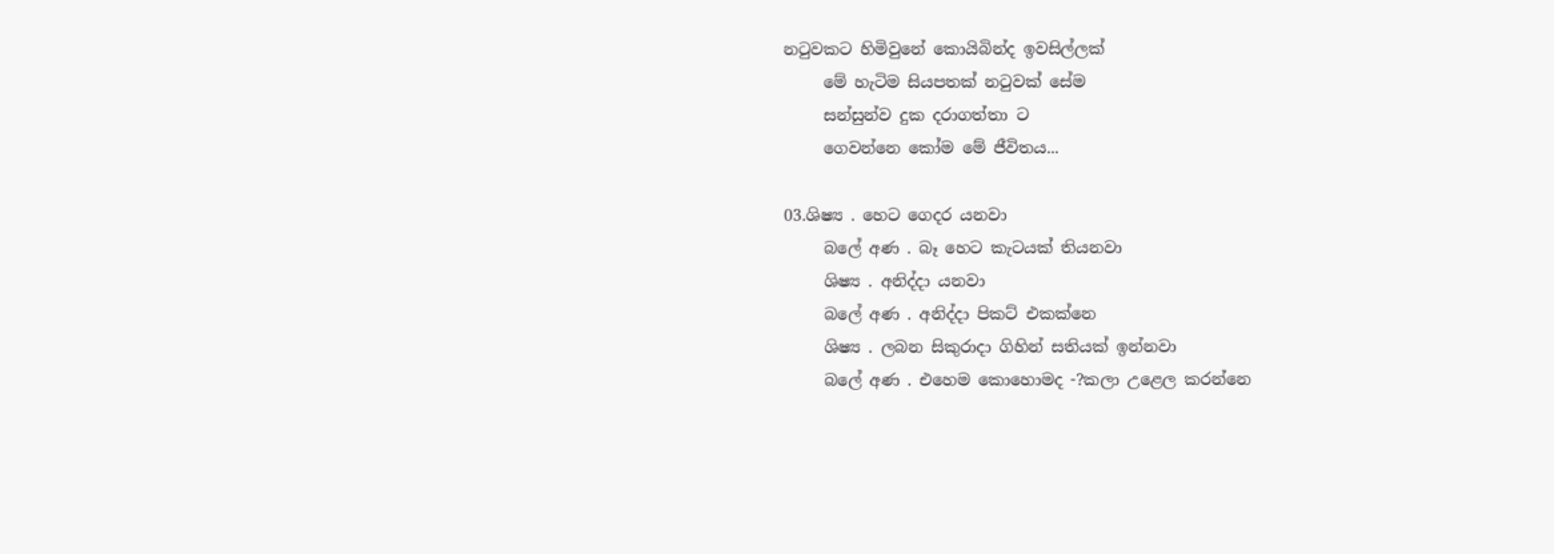නටුවකට හිමිවුනේ කොයිබින්ද ඉවසිල්ලක්
     මේ හැටිම සියපතක් නටුවක් සේම
     සන්සුන්ව දුක දරාගත්තා ට
     ගෙවන්නෙ කෝම මේ ජීවිතය...

03.ශිෂ්‍ය . හෙට ගෙදර යනවා
     බලේ අණ . බෑ හෙට කැටයක් තියනවා
     ශිෂ්‍ය . අනිද්දා යනවා
     බලේ අණ . අනිද්දා පිකට් එකක්නෙ
     ශිෂ්‍ය . ලබන සිකුරාදා ගිහින් සතියක් ඉන්නවා
     බලේ අණ . එහෙම කොහොමද -?කලා උළෙල කරන්නෙ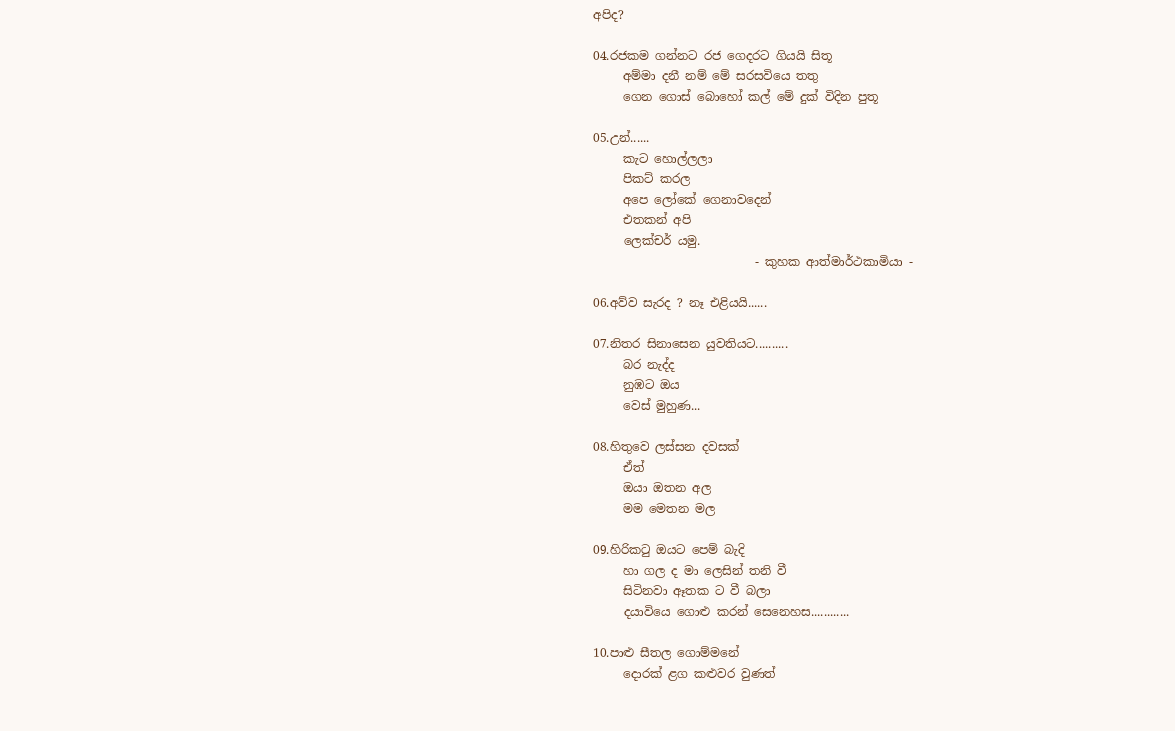අපිද?

04.රජකම ගන්නට රජ ගෙදරට ගියයි සිතූ
     අම්මා දනී නම් මේ සරසවියෙ තතු
     ගෙන ගොස් බොහෝ ‍කල් මේ දුක් විදින පුතූ

05.උන්......
     කැට හොල්ලලා
     පිකට් කරල
     අපෙ ලෝකේ ගෙනාවදෙන්
     එතකන් අපි
     ලෙක්චර් යමු.
                           - කුහක ආත්මාර්ථකාමියා -

06.අව්ව සැරද ? නෑ එළියයි......

07.නිතර සිනාසෙන යුවතියට..........
     බර නැද්ද
     නුඹට ඔය
     වෙස් මුහුණ...

08.හිතුවෙ ලස්සන දවසක්
     ඒත්
     ඔයා ඔතන අල
     මම මෙතන මල

09.හිරිකටු ඔයට පෙම් බැදි
     හා ගල ද මා ලෙසින් තනි වී
     සිටිනවා ඈතක ට වී බලා
     දයාවියෙ ගොළු කරන් සෙනෙහස............

10.පාළු සීතල ගොම්මනේ
     දොරක් ළග කළුවර වුණත්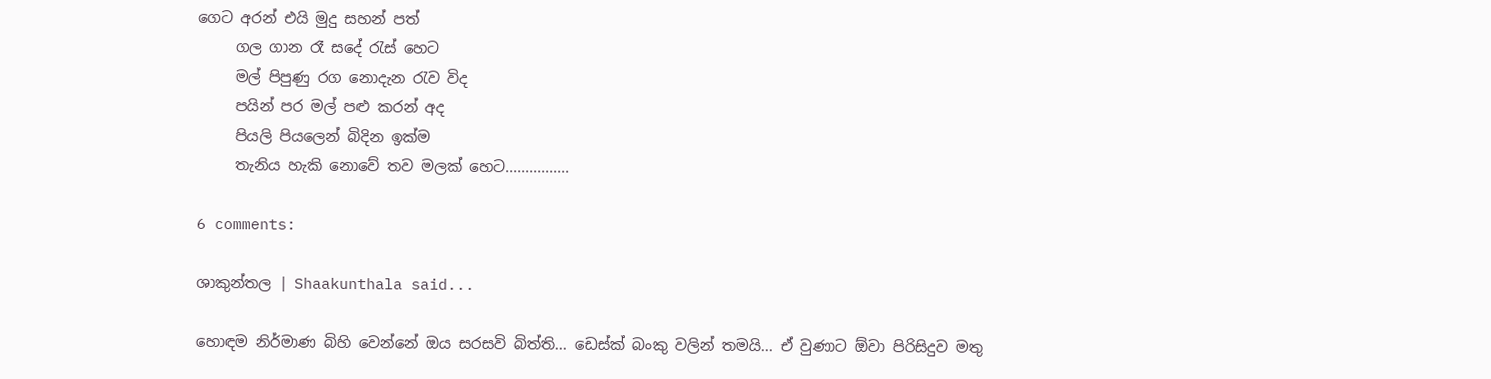ගෙට අරන් එයි මුදු සහන් පත්
     ගල ගාන රෑ සදේ රැස් හෙට
     මල් පිපුණු රග නොදැන රැව විද
     පයින් පර මල් පළු කරන් අද
     පියලි පියලෙන් බිදින ඉක්ම
     තැනිය හැකි නොවේ තව මලක් හෙට................

6 comments:

ශාකුන්තල | Shaakunthala said...

හොඳම නිර්මාණ බිහි වෙන්නේ ඔය සරසවි බිත්ති... ඩෙස්ක් බංකු වලින් තමයි... ඒ වුණාට ඕවා පිරිසිදුව මතු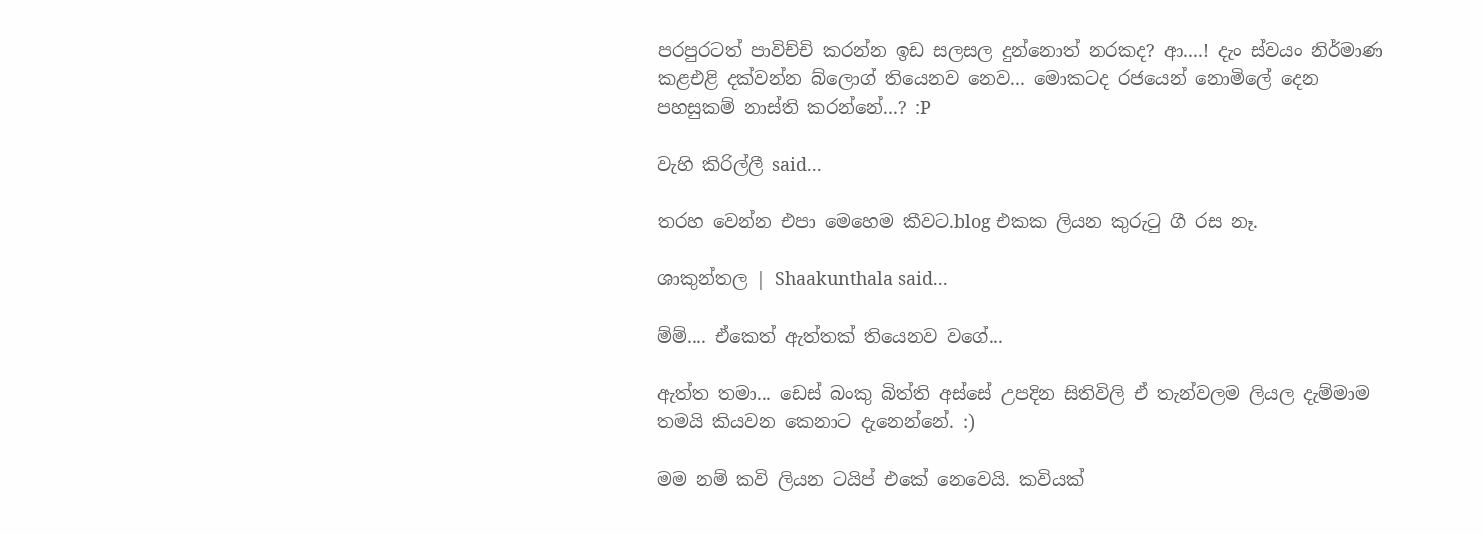පරපුරටත් පාවිච්චි කරන්න ඉඩ සලසල දුන්නොත් නරකද? ආ....! දැං ස්වයං නිර්මාණ කළඑළි දක්වන්න බ්ලොග් තියෙනව නෙව... මොකටද රජයෙන් නොමිලේ දෙන පහසුකම් නාස්ති කරන්නේ...? :P

වැහි කිරිල්ලී said...

තරහ වෙන්න එපා මෙහෙම කීවට.blog එකක ලියන කුරුටු ගී රස නෑ.

ශාකුන්තල | Shaakunthala said...

ම්ම්.... ඒකෙත් ඇත්තක් තියෙනව වගේ...

ඇත්ත තමා... ඩෙස් බංකු බිත්ති අස්සේ උපදින සිතිවිලි ඒ තැන්වලම ලියල දැම්මාම තමයි කියවන කෙනාට දැනෙන්නේ. :)

මම නම් කවි ලියන ටයිප් එකේ නෙවෙයි. කවියක්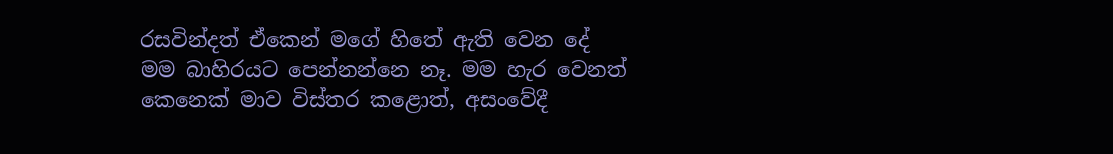රසවින්දත් ඒකෙන් මගේ හිතේ ඇති වෙන දේ මම බාහිරයට පෙන්නන්නෙ නෑ. මම හැර වෙනත් කෙනෙක් මාව විස්තර කළොත්, අසංවේදී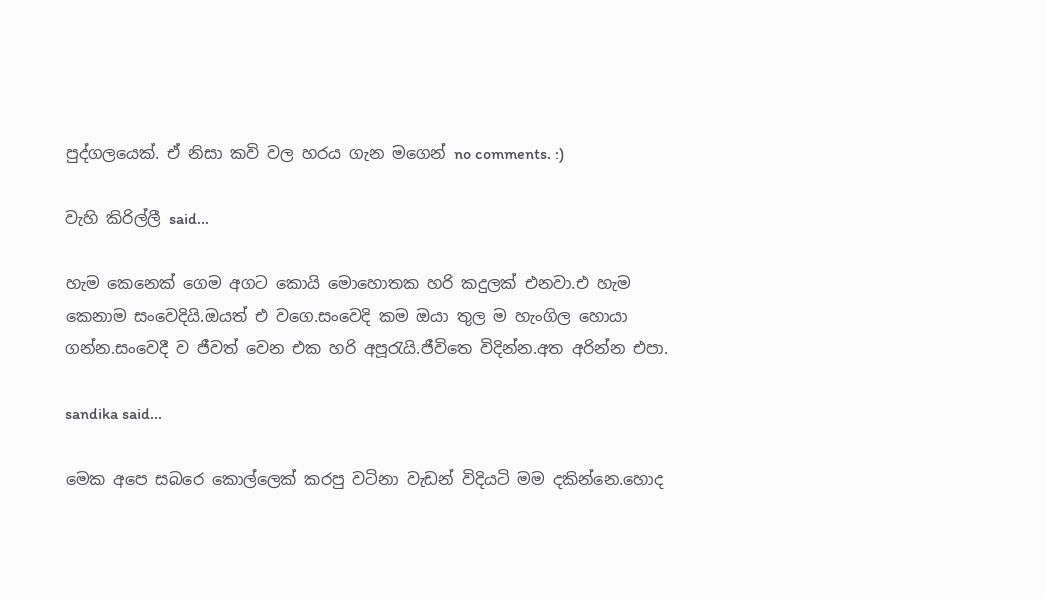පුද්ගලයෙක්. ඒ නිසා කවි වල හරය ගැන මගෙන් no comments. :)

වැහි කිරිල්ලී said...

හැම කෙනෙක් ගෙම අගට කොයි මොහොතක හරි කදුලක් එනවා.එ හැම කෙනාම සංවෙදියි.ඔයත් එ වගෙ.සංවෙදි කම ඔයා තුල ම හැංගිල හොයා ගන්න.සංවෙදී ව ජීවත් වෙන එක හරි අපූරැයි.ජීවිතෙ විදින්න.අත අරින්න එපා.

sandika said...

මෙක අපෙ සබරෙ කොල්ලෙක් කරපු වටිනා වැඩන් විදියටි මම දකින්නෙ.හොද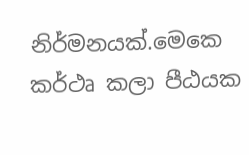නිර්මනයක්.මෙකෙ කර්ථෘ කලා පීඨයක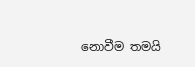නොවීම තමයි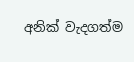අනික් වැදගත්ම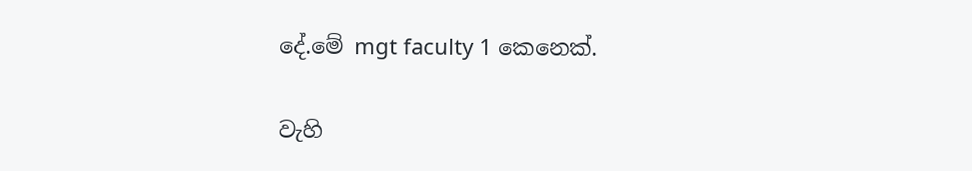දේ.මේ mgt faculty 1 කෙනෙක්.

වැහි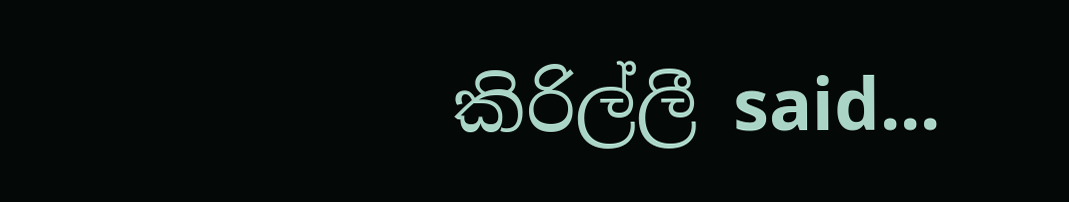කිරිල්ලී said...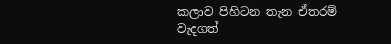කලාව පිහිටන තැන ඒතරම් වැදගත්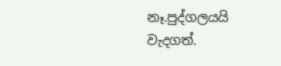නෑ.පුද්ගලයයි වැදගත්.